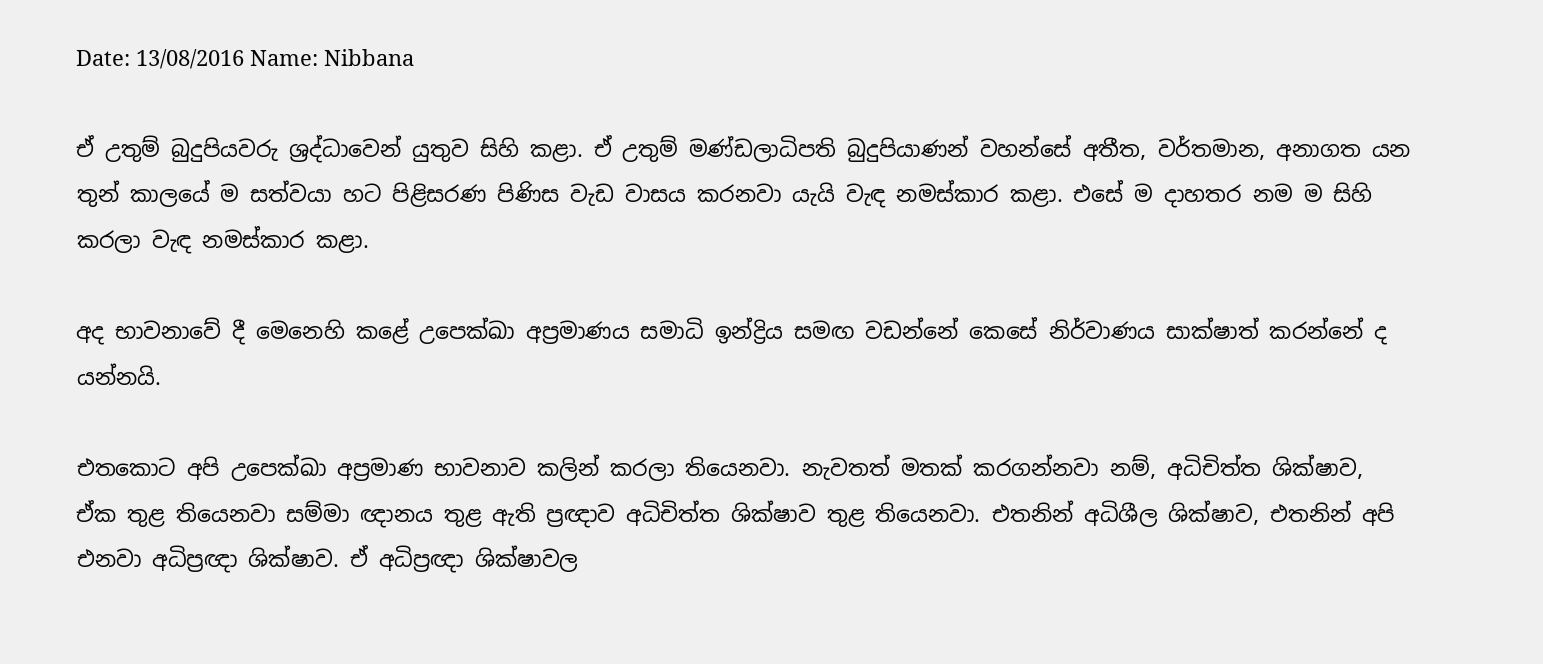Date: 13/08/2016 Name: Nibbana

ඒ උතුම් බුදුපියවරු ශ්‍රද්ධාවෙන් යුතුව සිහි කළා. ඒ උතුම් මණ්ඩලාධිපති බුදුපියාණන් වහන්සේ අතීත, වර්තමාන, අනාගත යන තුන් කාලයේ ම සත්වයා හට පිළිසරණ පිණිස වැඩ වාසය කරනවා යැයි වැඳ නමස්කාර කළා. එසේ ම දාහතර නම ම සිහි කරලා වැඳ නමස්කාර කළා.

අද භාවනාවේ දී මෙනෙහි කළේ උපෙක්ඛා අප්‍රමාණය සමාධි ඉන්ද්‍රිය සමඟ වඩන්නේ කෙසේ නිර්වාණය සාක්ෂාත් කරන්නේ ද යන්නයි.

එතකොට අපි උපෙක්ඛා අප්‍රමාණ භාවනාව කලින් කරලා තියෙනවා. නැවතත් මතක් කරගන්නවා නම්, අධිචිත්ත ශික්ෂාව, ඒක තුළ තියෙනවා සම්මා ඥානය තුළ ඇති ප්‍රඥාව අධිචිත්ත ශික්ෂාව තුළ තියෙනවා. එතනින් අධිශීල ශික්ෂාව, එතනින් අපි එනවා අධිප්‍රඥා ශික්ෂාව. ඒ අධිප්‍රඥා ශික්ෂාවල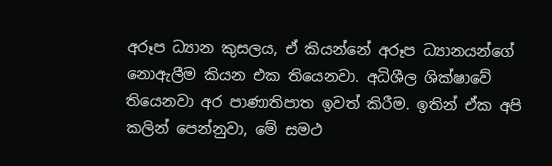අරූප ධ්‍යාන කුසලය, ඒ කියන්නේ අරූප ධ්‍යානයන්ගේ නොඇලීම කියන එක තියෙනවා. අධිශීල ශික්ෂාවේ තියෙනවා අර පාණාතිපාත ඉවත් කිරීම. ඉතින් ඒක අපි කලින් පෙන්නුවා, මේ සමථ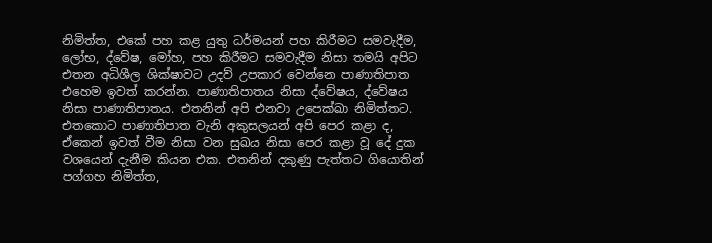නිමිත්ත, එකේ පහ කළ යුතු ධර්මයන් පහ කිරීමට සමවැදීම, ලෝභ, ද්වේෂ, මෝහ, පහ කිරීමට සමවැදීම නිසා තමයි අපිට එතන අධිශීල ශික්ෂාවට උදව් උපකාර වෙන්නෙ පාණාතිපාත එහෙම ඉවත් කරන්න. පාණාතිපාතය නිසා ද්වේෂය, ද්වේෂය නිසා පාණාතිපාතය. එතනින් අපි එනවා උපෙක්ඛා නිමිත්තට. එතකොට පාණාතිපාත වැනි අකුසලයන් අපි පෙර කළා ද, ඒකෙන් ඉවත් වීම නිසා වන සුඛය නිසා පෙර කළා වූ දේ දුක වශයෙන් දැනීම කියන එක. එතනින් දකුණු පැත්තට ගියොතින් පග්ගහ නිමිත්ත,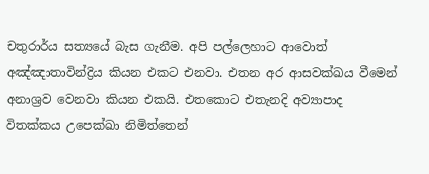චතුරාර්ය සත්‍යයේ බැස ගැනීම. අපි පල්ලෙහාට ආවොත් අඤ්ඤාතාවින්ද්‍රිය කියන එකට එනවා. එතන අර ආසවක්ඛය වීමෙන් අනාශ්‍රව වෙනවා කියන එකයි. එතකොට එතැනදි අව්‍යාපාද විතක්කය උපෙක්ඛා නිමිත්තෙන්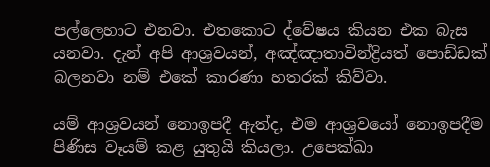පල්ලෙහාට එනවා. එතකොට ද්වේෂය කියන එක බැස යනවා. දැන් අපි ආශ්‍රවයන්, අඤ්ඤාතාවින්ද්‍රියත් පොඩ්ඩක් බලනවා නම් එකේ කාරණා හතරක් කිව්වා.

යම් ආශ්‍රවයන් නොඉපදී ඇත්ද, එම ආශ්‍රවයෝ නොඉපදීම පිණිස වෑයම් කළ යුතුයි කියලා. උපෙක්ඛා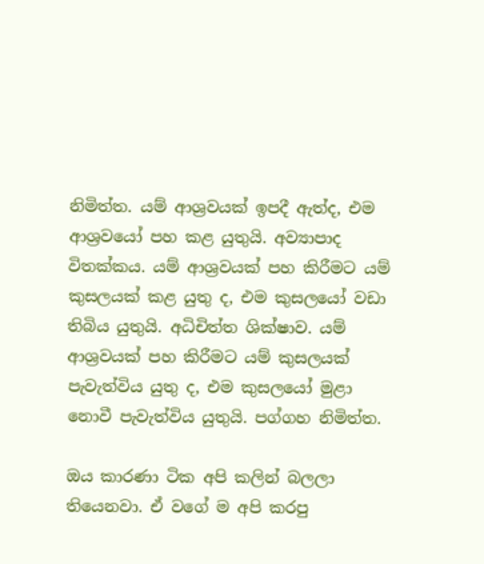නිමිත්ත. යම් ආශ්‍රවයක් ඉපදී ඇත්ද, එම ආශ්‍රවයෝ පහ කළ යුතුයි. අව්‍යාපාද විතක්කය. යම් ආශ්‍රවයක් පහ කිරීමට යම් කුසලයක් කළ යුතු ද, එම කුසලයෝ වඩා තිබිය යුතුයි. අධිචිත්ත ශික්ෂාව. යම් ආශ්‍රවයක් පහ කිරීමට යම් කුසලයක් පැවැත්විය යුතු ද, එම කුසලයෝ මුළා නොවී පැවැත්විය යුතුයි. පග්ගහ නිමිත්ත.

ඔය කාරණා ටික අපි කලින් බලලා තියෙනවා. ඒ වගේ ම අපි කරපු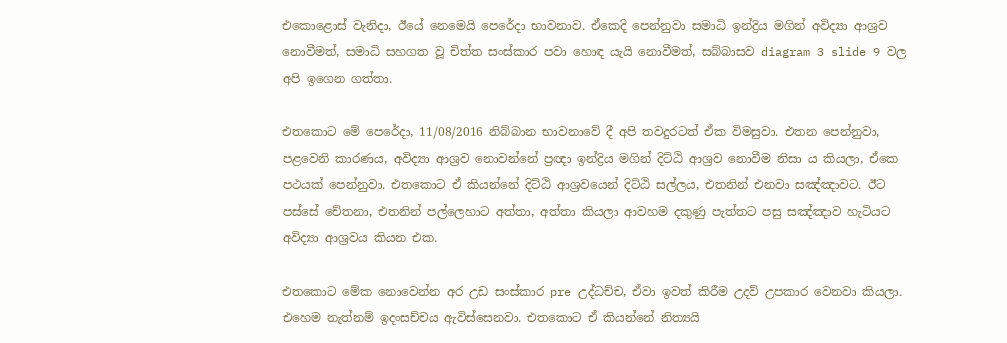එකොළොස් වැනිදා, ඊයේ නෙමෙයි පෙරේදා භාවනාව. ඒකෙදි පෙන්නුවා සමාධි ඉන්ද්‍රිය මගින් අවිද්‍යා ආශ්‍රව නොවීමත්, සමාධි සහගත වූ චිත්ත සංස්කාර පවා හොඳ යැයි නොවීමත්, සබ්බාසව diagram 3 slide 9 වල අපි ඉගෙන ගත්තා.

එතකොට මේ පෙරේදා, 11/08/2016 නිබ්බාන භාවනාවේ දී අපි තවදුරටත් ඒක විමසුවා. එතන පෙන්නුවා, පළවෙනි කාරණය, අවිද්‍යා ආශ්‍රව නොවන්නේ ප්‍රඥා ඉන්ද්‍රිය මගින් දිට්ඨි ආශ්‍රව නොවීම නිසා ය කියලා, ඒකෙ පථයක් පෙන්නුවා. එතකොට ඒ කියන්නේ දිට්ඨි ආශ්‍රවයෙන් දිට්ඨි සල්ලය, එතනින් එනවා සඤ්ඤාවට. ඊට පස්සේ චේතනා, එතනින් පල්ලෙහාට අත්තා, අත්තා කියලා ආවහම දකුණු පැත්තට පසු සඤ්ඤාව හැටියට අවිද්‍යා ආශ්‍රවය කියන එක.

එතකොට මේක නොවෙන්න අර උඩ සංස්කාර pre උද්ධච්ච, ඒවා ඉවත් කිරීම උදව් උපකාර වෙනවා කියලා. එහෙම නැත්නම් ඉදංසච්චය ඇවිස්සෙනවා. එතකොට ඒ කියන්නේ නිත්‍යයි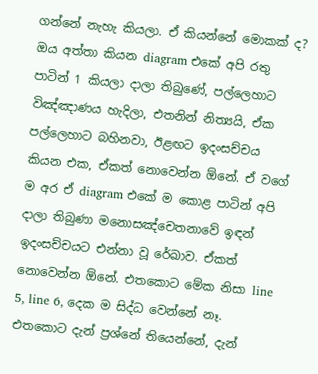ගන්නේ නැහැ කියලා. ඒ කියන්නේ මොකක් ද? ඔය අත්තා කියන diagram එකේ අපි රතු පාටින් 1 කියලා දාලා තිබුණේ, පල්ලෙහාට විඤ්ඤාණය හැදිලා, එතනින් නිත්‍යයි, ඒක පල්ලෙහාට බහිනවා, ඊළඟට ඉදංසච්චය කියන එක, ඒකත් නොවෙන්න ඕනේ. ඒ වගේ ම අර ඒ diagram එකේ ම කොළ පාටින් අපි දාලා තිබුණා මනොසඤ්‌චෙතනාවේ ඉඳන් ඉදංසච්චයට එන්නා වූ රේඛාව. ඒකත් නොවෙන්න ඕනේ. එතකොට මේක නිසා line 5, line 6, දෙක ම සිද්ධ වෙන්නේ නෑ. එතකොට දැන් ප්‍රශ්නේ තියෙන්නේ, දැන්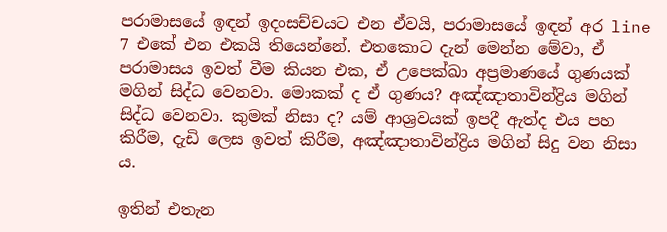පරාමාසයේ ඉඳන් ඉදංසච්චයට එන ඒවයි, පරාමාසයේ ඉඳන් අර line 7 එකේ එන එකයි තියෙන්නේ. එතකොට දැන් මෙන්න මේවා, ඒ පරාමාසය ඉවත් වීම කියන එක, ඒ උපෙක්ඛා අප්‍රමාණයේ ගුණයක් මගින් සිද්ධ වෙනවා. මොකක් ද ඒ ගුණය? අඤ්ඤාතාවින්ද්‍රිය මගින් සිද්ධ වෙනවා. කුමක් නිසා ද? යම් ආශ්‍රවයක් ඉපදී ඇත්ද එය පහ කිරීම, දැඩි ලෙස ඉවත් කිරීම, අඤ්ඤාතාවින්ද්‍රිය මගින් සිදු වන නිසා ය.

ඉතින් එතැන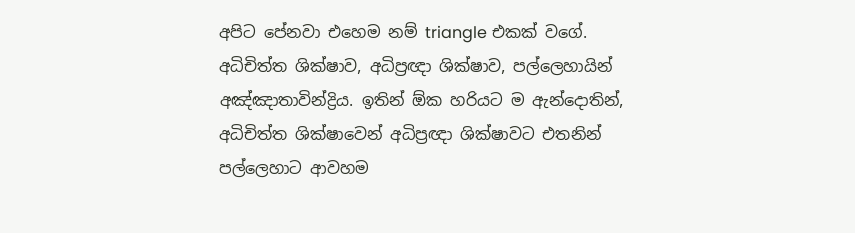අපිට පේනවා එහෙම නම් triangle එකක් වගේ. අධිචිත්ත ශික්ෂාව, අධිප්‍රඥා ශික්ෂාව, පල්ලෙහායින් අඤ්ඤාතාවින්ද්‍රිය. ඉතින් ඕක හරියට ම ඇන්දොතින්, අධිචිත්ත ශික්ෂාවෙන් අධිප්‍රඥා ශික්ෂාවට එතනින් පල්ලෙහාට ආවහම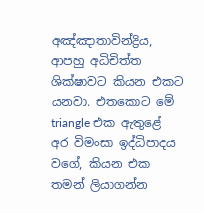අඤ්ඤාතාවින්ද්‍රිය, ආපහු අධිචිත්ත ශික්ෂාවට කියන එකට යනවා. එතකොට මේ triangle එක ඇතුළේ අර විමංසා ඉද්ධිපාදය වගේ, කියන එක තමන් ලියාගන්න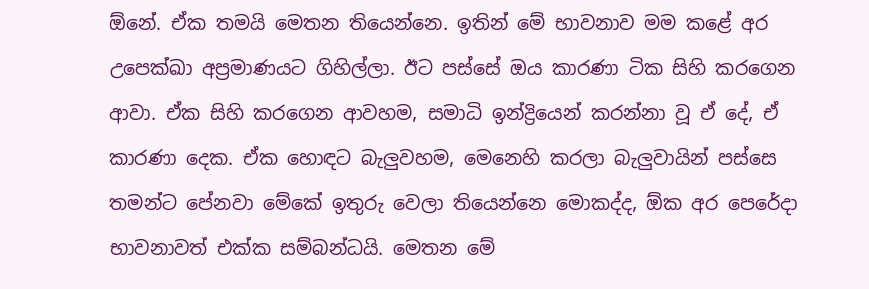ඕනේ. ඒක තමයි මෙතන තියෙන්නෙ. ඉතින් මේ භාවනාව මම කළේ අර උපෙක්ඛා අප්‍රමාණයට ගිහිල්ලා. ඊට පස්සේ ඔය කාරණා ටික සිහි කරගෙන ආවා. ඒක සිහි කරගෙන ආවහම, සමාධි ඉන්ද්‍රියෙන් කරන්නා වූ ඒ දේ, ඒ කාරණා දෙක. ඒක හොඳට බැලුවහම, මෙනෙහි කරලා බැලුවායින් පස්සෙ තමන්ට පේනවා මේකේ ඉතුරු වෙලා තියෙන්නෙ මොකද්ද, ඕක අර පෙරේදා භාවනාවත් එක්ක සම්බන්ධයි. මෙතන මේ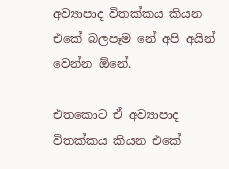අව්‍යාපාද විතක්කය කියන එකේ බලපෑම නේ අපි අයින් වෙන්න ඕනේ.

එතකොට ඒ අව්‍යාපාද විතක්කය කියන එකේ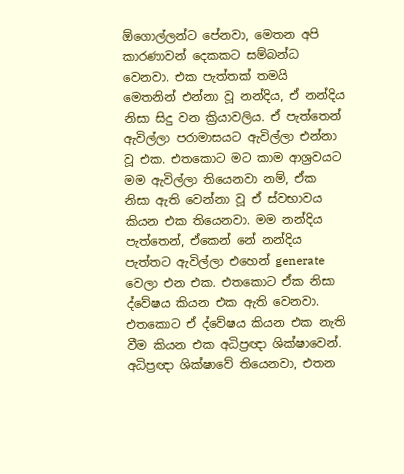ඕගොල්ලන්ට පේනවා, මෙතන අපි කාරණාවන් දෙකකට සම්බන්ධ වෙනවා. එක පැත්තක් තමයි මෙතනින් එන්නා වූ නන්දිය, ඒ නන්දිය නිසා සිදු වන ක්‍රියාවලිය. ඒ පැත්තෙන් ඇවිල්ලා පරාමාසයට ඇවිල්ලා එන්නා වූ එක. එතකොට මට කාම ආශ්‍රවයට මම ඇවිල්ලා තියෙනවා නම්, ඒක නිසා ඇති වෙන්නා වූ ඒ ස්වභාවය කියන එක තියෙනවා. මම නන්දිය පැත්තෙන්, ඒකෙන් නේ නන්දිය පැත්තට ඇවිල්ලා එහෙන් generate වෙලා එන එක. එතකොට ඒක නිසා ද්වේෂය කියන එක ඇති වෙනවා. එතකොට ඒ ද්වේෂය කියන එක නැති වීම කියන එක අධිප්‍රඥා ශික්ෂාවෙන්. අධිප්‍රඥා ශික්ෂාවේ තියෙනවා, එතන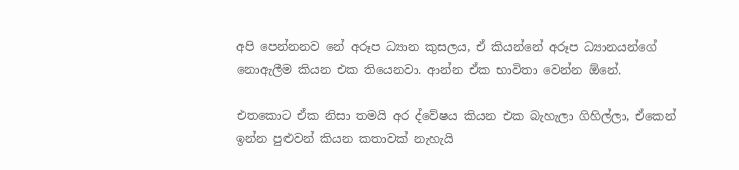අපි පෙන්නනව නේ අරූප ධ්‍යාන කුසලය, ඒ කියන්නේ අරූප ධ්‍යානයන්ගේ නොඇලීම කියන එක තියෙනවා. ආන්න ඒක භාවිතා වෙන්න ඕනේ.

එතකොට ඒක නිසා තමයි අර ද්වේෂය කියන එක බැහැලා ගිහිල්ලා, ඒකෙන් ඉන්න පුළුවන් කියන කතාවක් නැහැයි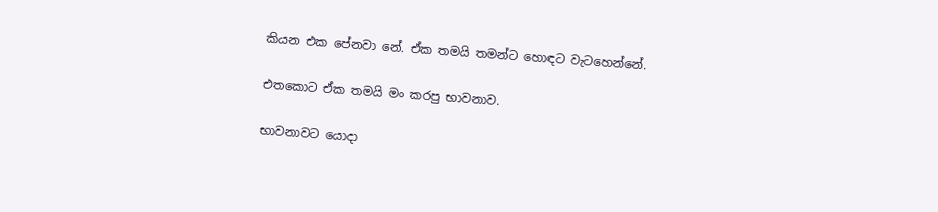කියන එක පේනවා නේ. ඒක තමයි තමන්ට හොඳට වැටහෙන්නේ.

එතකොට ඒක තමයි මං කරපු භාවනාව.

භාවනාවට යොදා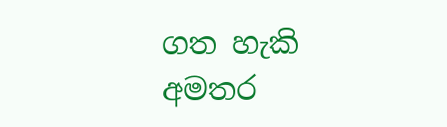ගත හැකි අමතර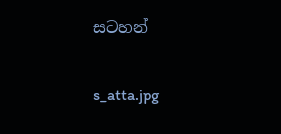සටහන්

s_atta.jpg